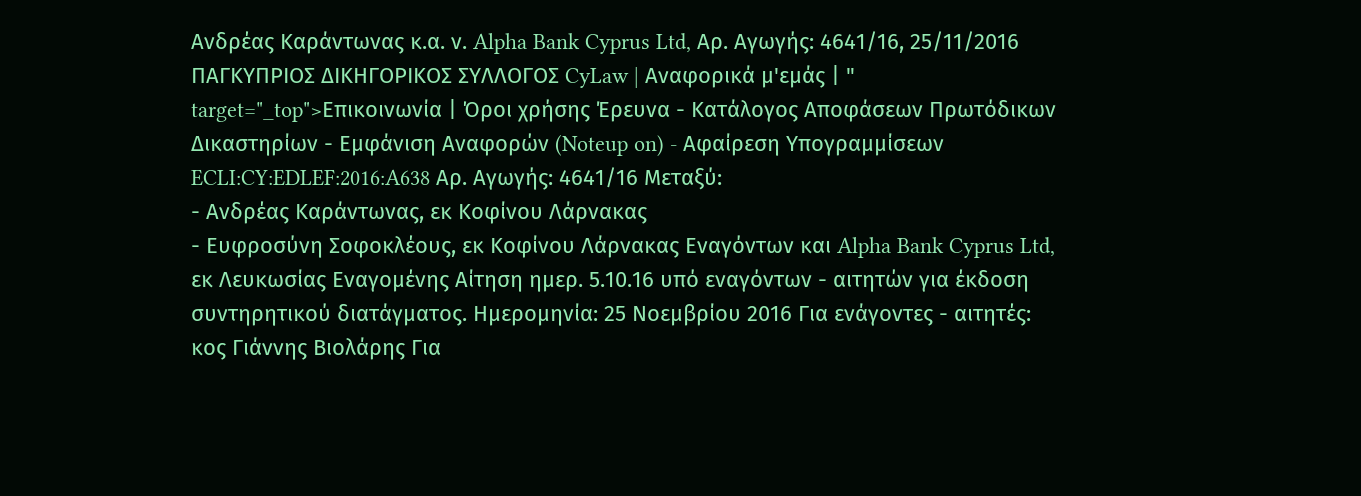Ανδρέας Καράντωνας κ.α. ν. Alpha Bank Cyprus Ltd, Αρ. Αγωγής: 4641/16, 25/11/2016 ΠΑΓΚΥΠΡΙΟΣ ΔΙΚΗΓΟΡΙΚΟΣ ΣΥΛΛΟΓΟΣ CyLaw | Αναφορικά μ'εμάς | " target="_top">Επικοινωνία | Όροι χρήσης Έρευνα - Κατάλογος Αποφάσεων Πρωτόδικων Δικαστηρίων - Εμφάνιση Αναφορών (Noteup on) - Αφαίρεση Υπογραμμίσεων ECLI:CY:EDLEF:2016:A638 Αρ. Αγωγής: 4641/16 Μεταξύ:
- Ανδρέας Καράντωνας, εκ Κοφίνου Λάρνακας
- Ευφροσύνη Σοφοκλέους, εκ Κοφίνου Λάρνακας Εναγόντων και Alpha Bank Cyprus Ltd, εκ Λευκωσίας Εναγομένης Αίτηση ημερ. 5.10.16 υπό εναγόντων - αιτητών για έκδοση συντηρητικού διατάγματος. Ημερομηνία: 25 Νοεμβρίου 2016 Για ενάγοντες - αιτητές: κος Γιάννης Βιολάρης Για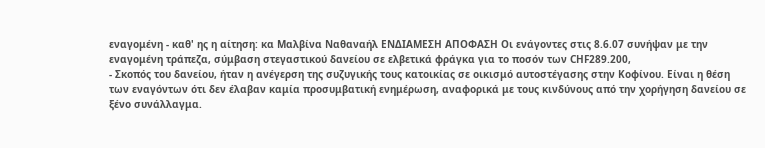εναγομένη - καθ' ης η αίτηση: κα Μαλβίνα Ναθαναήλ ΕΝΔΙΑΜΕΣΗ ΑΠΟΦΑΣΗ Οι ενάγοντες στις 8.6.07 συνήψαν με την εναγομένη τράπεζα, σύμβαση στεγαστικού δανείου σε ελβετικά φράγκα για το ποσόν των CHF289.200,
- Σκοπός του δανείου, ήταν η ανέγερση της συζυγικής τους κατοικίας σε οικισμό αυτοστέγασης στην Κοφίνου. Είναι η θέση των εναγόντων ότι δεν έλαβαν καμία προσυμβατική ενημέρωση, αναφορικά με τους κινδύνους από την χορήγηση δανείου σε ξένο συνάλλαγμα.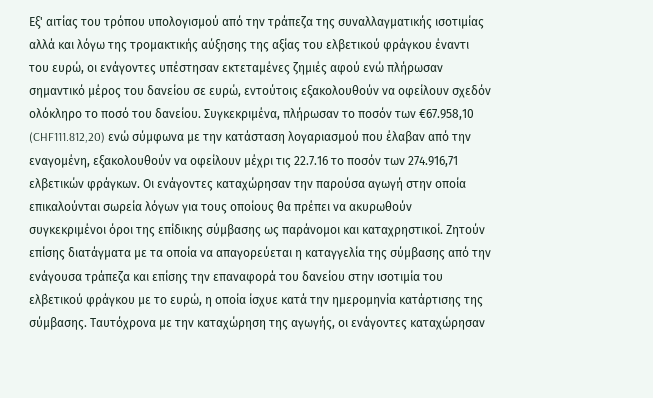Εξ' αιτίας του τρόπου υπολογισμού από την τράπεζα της συναλλαγματικής ισοτιμίας αλλά και λόγω της τρομακτικής αύξησης της αξίας του ελβετικού φράγκου έναντι του ευρώ, οι ενάγοντες υπέστησαν εκτεταμένες ζημιές αφού ενώ πλήρωσαν σημαντικό μέρος του δανείου σε ευρώ, εντούτοις εξακολουθούν να οφείλουν σχεδόν ολόκληρο το ποσό του δανείου. Συγκεκριμένα, πλήρωσαν το ποσόν των €67.958,10 (CHF111.812,20) ενώ σύμφωνα με την κατάσταση λογαριασμού που έλαβαν από την εναγομένη, εξακολουθούν να οφείλουν μέχρι τις 22.7.16 το ποσόν των 274.916,71 ελβετικών φράγκων. Οι ενάγοντες καταχώρησαν την παρούσα αγωγή στην οποία επικαλούνται σωρεία λόγων για τους οποίους θα πρέπει να ακυρωθούν συγκεκριμένοι όροι της επίδικης σύμβασης ως παράνομοι και καταχρηστικοί. Ζητούν επίσης διατάγματα με τα οποία να απαγορεύεται η καταγγελία της σύμβασης από την ενάγουσα τράπεζα και επίσης την επαναφορά του δανείου στην ισοτιμία του ελβετικού φράγκου με το ευρώ, η οποία ίσχυε κατά την ημερομηνία κατάρτισης της σύμβασης. Ταυτόχρονα με την καταχώρηση της αγωγής, οι ενάγοντες καταχώρησαν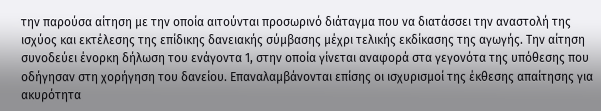την παρούσα αίτηση με την οποία αιτούνται προσωρινό διάταγμα που να διατάσσει την αναστολή της ισχύος και εκτέλεσης της επίδικης δανειακής σύμβασης μέχρι τελικής εκδίκασης της αγωγής. Την αίτηση συνοδεύει ένορκη δήλωση του ενάγοντα 1, στην οποία γίνεται αναφορά στα γεγονότα της υπόθεσης που οδήγησαν στη χορήγηση του δανείου. Επαναλαμβάνονται επίσης οι ισχυρισμοί της έκθεσης απαίτησης για ακυρότητα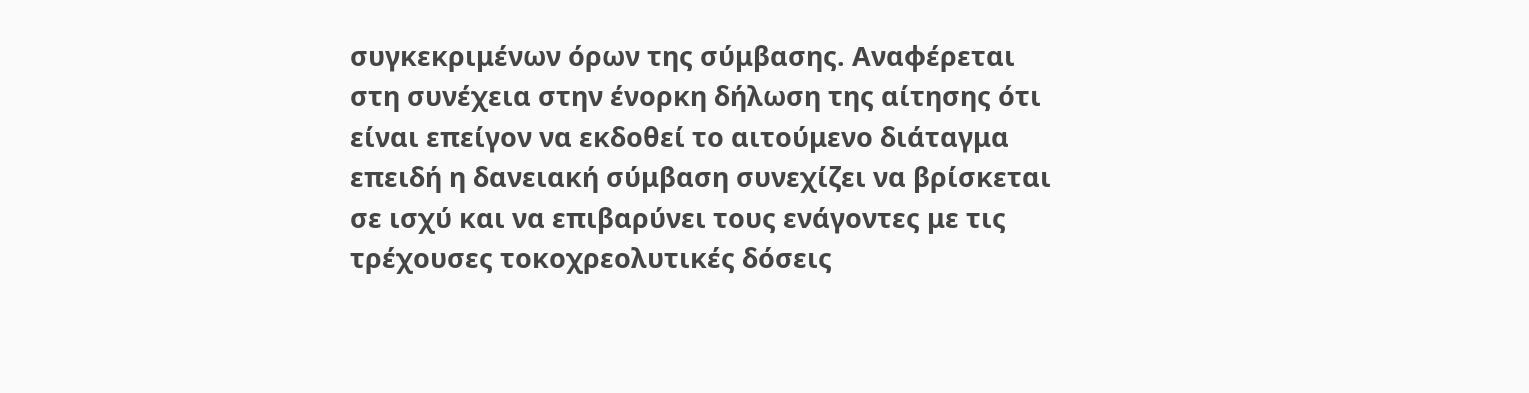συγκεκριμένων όρων της σύμβασης. Αναφέρεται στη συνέχεια στην ένορκη δήλωση της αίτησης ότι είναι επείγον να εκδοθεί το αιτούμενο διάταγμα επειδή η δανειακή σύμβαση συνεχίζει να βρίσκεται σε ισχύ και να επιβαρύνει τους ενάγοντες με τις τρέχουσες τοκοχρεολυτικές δόσεις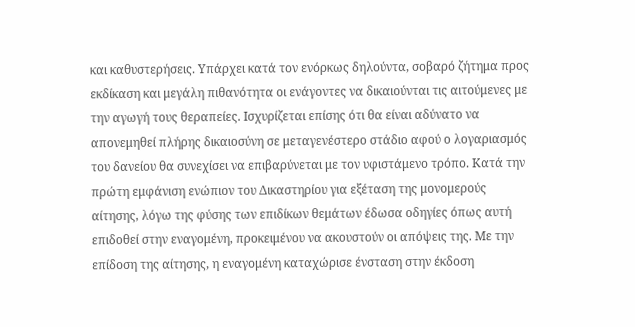και καθυστερήσεις. Υπάρχει κατά τον ενόρκως δηλούντα, σοβαρό ζήτημα προς εκδίκαση και μεγάλη πιθανότητα οι ενάγοντες να δικαιούνται τις αιτούμενες με την αγωγή τους θεραπείες. Ισχυρίζεται επίσης ότι θα είναι αδύνατο να απονεμηθεί πλήρης δικαιοσύνη σε μεταγενέστερο στάδιο αφού ο λογαριασμός του δανείου θα συνεχίσει να επιβαρύνεται με τον υφιστάμενο τρόπο. Κατά την πρώτη εμφάνιση ενώπιον του Δικαστηρίου για εξέταση της μονομερούς αίτησης, λόγω της φύσης των επιδίκων θεμάτων έδωσα οδηγίες όπως αυτή επιδοθεί στην εναγομένη, προκειμένου να ακουστούν οι απόψεις της. Με την επίδοση της αίτησης, η εναγομένη καταχώρισε ένσταση στην έκδοση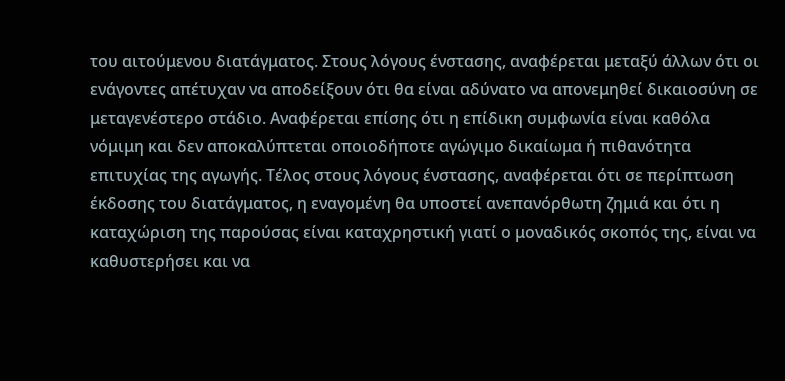του αιτούμενου διατάγματος. Στους λόγους ένστασης, αναφέρεται μεταξύ άλλων ότι οι ενάγοντες απέτυχαν να αποδείξουν ότι θα είναι αδύνατο να απονεμηθεί δικαιοσύνη σε μεταγενέστερο στάδιο. Αναφέρεται επίσης ότι η επίδικη συμφωνία είναι καθόλα νόμιμη και δεν αποκαλύπτεται οποιοδήποτε αγώγιμο δικαίωμα ή πιθανότητα επιτυχίας της αγωγής. Τέλος στους λόγους ένστασης, αναφέρεται ότι σε περίπτωση έκδοσης του διατάγματος, η εναγομένη θα υποστεί ανεπανόρθωτη ζημιά και ότι η καταχώριση της παρούσας είναι καταχρηστική γιατί ο μοναδικός σκοπός της, είναι να καθυστερήσει και να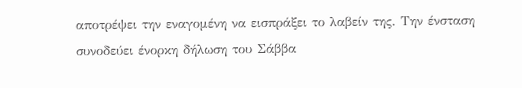αποτρέψει την εναγομένη να εισπράξει το λαβείν της. Την ένσταση συνοδεύει ένορκη δήλωση του Σάββα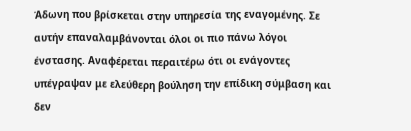Άδωνη που βρίσκεται στην υπηρεσία της εναγομένης. Σε αυτήν επαναλαμβάνονται όλοι οι πιο πάνω λόγοι ένστασης. Αναφέρεται περαιτέρω ότι οι ενάγοντες υπέγραψαν με ελεύθερη βούληση την επίδικη σύμβαση και δεν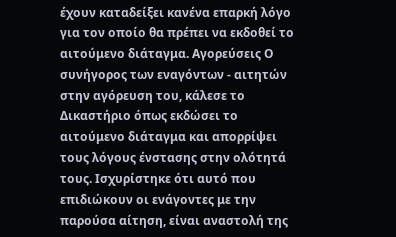έχουν καταδείξει κανένα επαρκή λόγο για τον οποίο θα πρέπει να εκδοθεί το αιτούμενο διάταγμα. Αγορεύσεις Ο συνήγορος των εναγόντων - αιτητών στην αγόρευση του, κάλεσε το Δικαστήριο όπως εκδώσει το αιτούμενο διάταγμα και απορρίψει τους λόγους ένστασης στην ολότητά τους. Ισχυρίστηκε ότι αυτό που επιδιώκουν οι ενάγοντες με την παρούσα αίτηση, είναι αναστολή της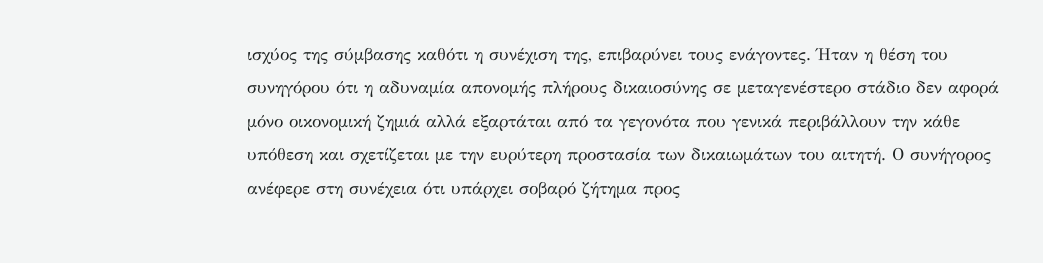ισχύος της σύμβασης καθότι η συνέχιση της, επιβαρύνει τους ενάγοντες. Ήταν η θέση του συνηγόρου ότι η αδυναμία απονομής πλήρους δικαιοσύνης σε μεταγενέστερο στάδιο δεν αφορά μόνο οικονομική ζημιά αλλά εξαρτάται από τα γεγονότα που γενικά περιβάλλουν την κάθε υπόθεση και σχετίζεται με την ευρύτερη προστασία των δικαιωμάτων του αιτητή. Ο συνήγορος ανέφερε στη συνέχεια ότι υπάρχει σοβαρό ζήτημα προς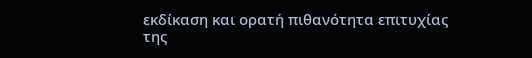εκδίκαση και ορατή πιθανότητα επιτυχίας της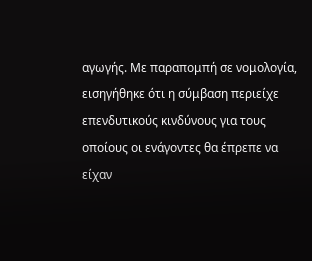αγωγής. Με παραπομπή σε νομολογία, εισηγήθηκε ότι η σύμβαση περιείχε επενδυτικούς κινδύνους για τους οποίους οι ενάγοντες θα έπρεπε να είχαν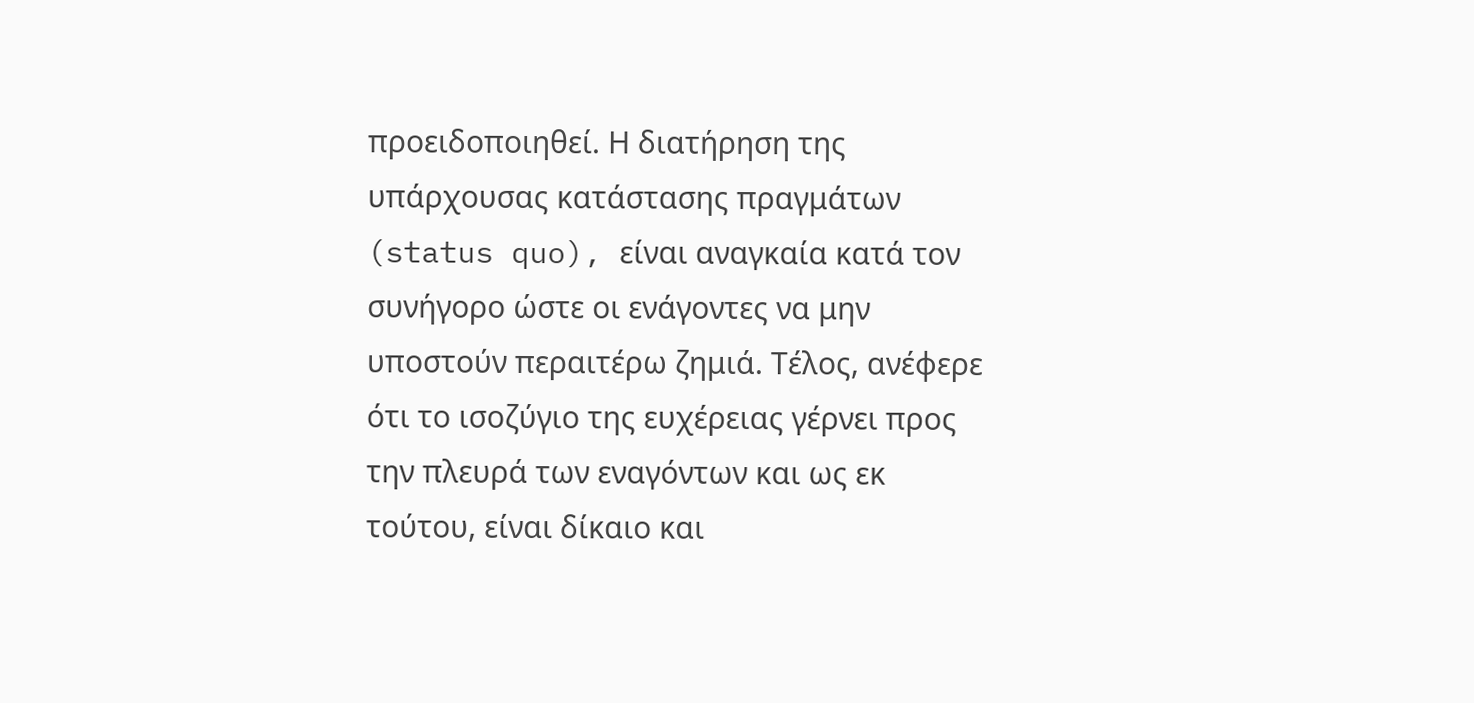προειδοποιηθεί. Η διατήρηση της υπάρχουσας κατάστασης πραγμάτων (status quo), είναι αναγκαία κατά τον συνήγορο ώστε οι ενάγοντες να μην υποστούν περαιτέρω ζημιά. Τέλος, ανέφερε ότι το ισοζύγιο της ευχέρειας γέρνει προς την πλευρά των εναγόντων και ως εκ τούτου, είναι δίκαιο και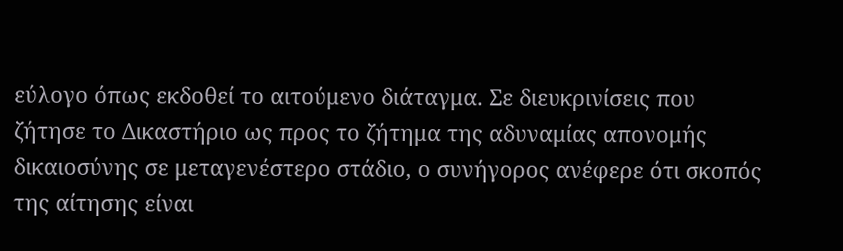εύλογο όπως εκδοθεί το αιτούμενο διάταγμα. Σε διευκρινίσεις που ζήτησε το Δικαστήριο ως προς το ζήτημα της αδυναμίας απονομής δικαιοσύνης σε μεταγενέστερο στάδιο, ο συνήγορος ανέφερε ότι σκοπός της αίτησης είναι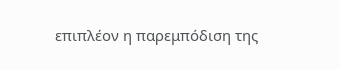επιπλέον η παρεμπόδιση της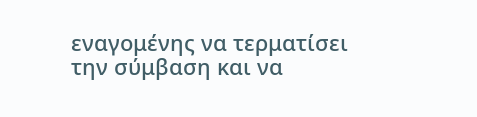εναγομένης να τερματίσει την σύμβαση και να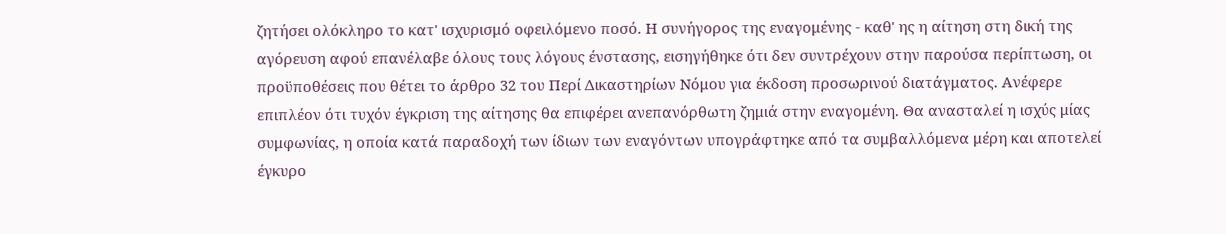ζητήσει ολόκληρο το κατ' ισχυρισμό οφειλόμενο ποσό. Η συνήγορος της εναγομένης - καθ' ης η αίτηση στη δική της αγόρευση αφού επανέλαβε όλους τους λόγους ένστασης, εισηγήθηκε ότι δεν συντρέχουν στην παρούσα περίπτωση, οι προϋποθέσεις που θέτει το άρθρο 32 του Περί Δικαστηρίων Νόμου για έκδοση προσωρινού διατάγματος. Ανέφερε επιπλέον ότι τυχόν έγκριση της αίτησης θα επιφέρει ανεπανόρθωτη ζημιά στην εναγομένη. Θα ανασταλεί η ισχύς μίας συμφωνίας, η οποία κατά παραδοχή των ίδιων των εναγόντων υπογράφτηκε από τα συμβαλλόμενα μέρη και αποτελεί έγκυρο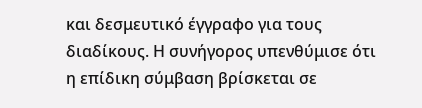και δεσμευτικό έγγραφο για τους διαδίκους. Η συνήγορος υπενθύμισε ότι η επίδικη σύμβαση βρίσκεται σε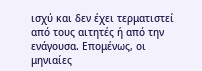ισχύ και δεν έχει τερματιστεί από τους αιτητές ή από την ενάγουσα. Επομένως, οι μηνιαίες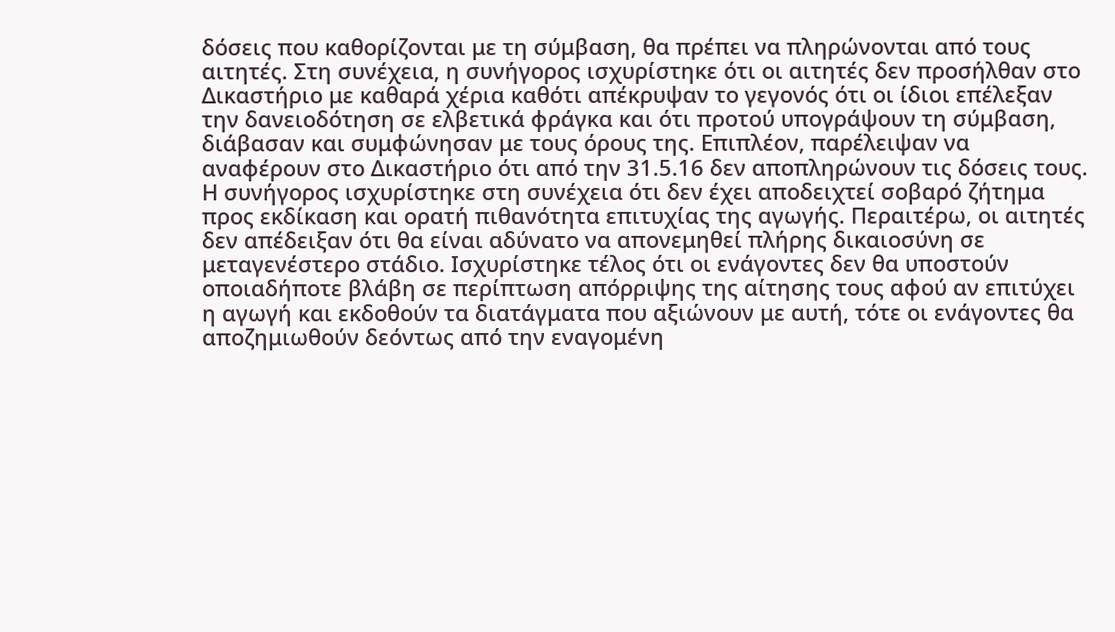δόσεις που καθορίζονται με τη σύμβαση, θα πρέπει να πληρώνονται από τους αιτητές. Στη συνέχεια, η συνήγορος ισχυρίστηκε ότι οι αιτητές δεν προσήλθαν στο Δικαστήριο με καθαρά χέρια καθότι απέκρυψαν το γεγονός ότι οι ίδιοι επέλεξαν την δανειοδότηση σε ελβετικά φράγκα και ότι προτού υπογράψουν τη σύμβαση, διάβασαν και συμφώνησαν με τους όρους της. Επιπλέον, παρέλειψαν να αναφέρουν στο Δικαστήριο ότι από την 31.5.16 δεν αποπληρώνουν τις δόσεις τους. Η συνήγορος ισχυρίστηκε στη συνέχεια ότι δεν έχει αποδειχτεί σοβαρό ζήτημα προς εκδίκαση και ορατή πιθανότητα επιτυχίας της αγωγής. Περαιτέρω, οι αιτητές δεν απέδειξαν ότι θα είναι αδύνατο να απονεμηθεί πλήρης δικαιοσύνη σε μεταγενέστερο στάδιο. Ισχυρίστηκε τέλος ότι οι ενάγοντες δεν θα υποστούν οποιαδήποτε βλάβη σε περίπτωση απόρριψης της αίτησης τους αφού αν επιτύχει η αγωγή και εκδοθούν τα διατάγματα που αξιώνουν με αυτή, τότε οι ενάγοντες θα αποζημιωθούν δεόντως από την εναγομένη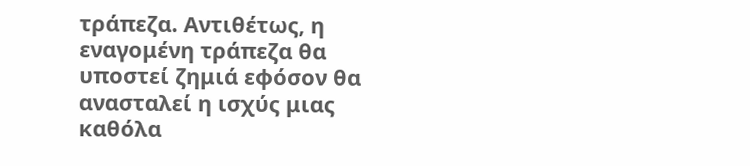τράπεζα. Αντιθέτως, η εναγομένη τράπεζα θα υποστεί ζημιά εφόσον θα ανασταλεί η ισχύς μιας καθόλα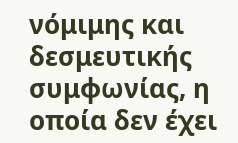νόμιμης και δεσμευτικής συμφωνίας, η οποία δεν έχει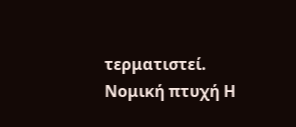τερματιστεί. Νομική πτυχή Η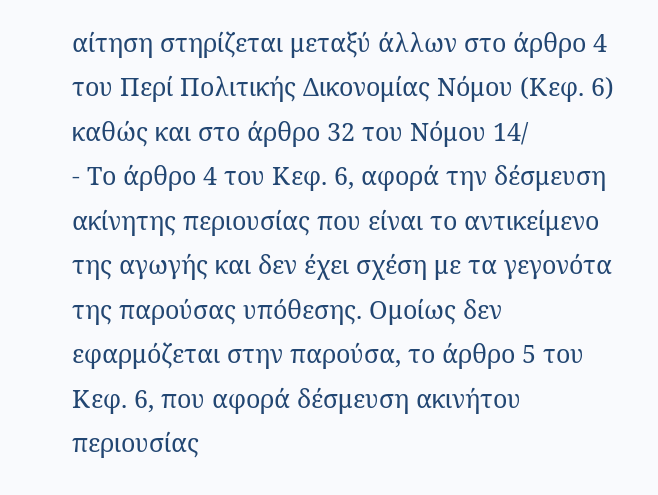αίτηση στηρίζεται μεταξύ άλλων στο άρθρο 4 του Περί Πολιτικής Δικονομίας Νόμου (Κεφ. 6) καθώς και στο άρθρο 32 του Νόμου 14/
- Το άρθρο 4 του Κεφ. 6, αφορά την δέσμευση ακίνητης περιουσίας που είναι το αντικείμενο της αγωγής και δεν έχει σχέση με τα γεγονότα της παρούσας υπόθεσης. Ομοίως δεν εφαρμόζεται στην παρούσα, το άρθρο 5 του Κεφ. 6, που αφορά δέσμευση ακινήτου περιουσίας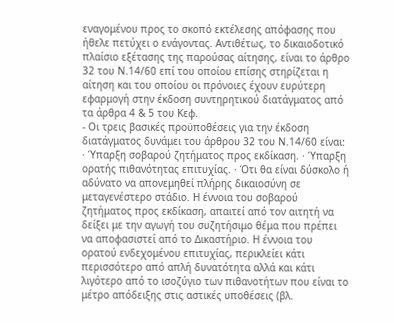εναγομένου προς το σκοπό εκτέλεσης απόφασης που ήθελε πετύχει ο ενάγοντας. Αντιθέτως, το δικαιοδοτικό πλαίσιο εξέτασης της παρούσας αίτησης, είναι το άρθρο 32 του Ν.14/60 επί του οποίου επίσης στηρίζεται η αίτηση και του οποίου οι πρόνοιες έχουν ευρύτερη εφαρμογή στην έκδοση συντηρητικού διατάγματος από τα άρθρα 4 & 5 του Κεφ.
- Οι τρεις βασικές προϋποθέσεις για την έκδοση διατάγματος δυνάμει του άρθρου 32 του Ν.14/60 είναι: · Ύπαρξη σοβαρού ζητήματος προς εκδίκαση. · Ύπαρξη ορατής πιθανότητας επιτυχίας. · Ότι θα είναι δύσκολο ή αδύνατο να απονεμηθεί πλήρης δικαιοσύνη σε μεταγενέστερο στάδιο. Η έννοια του σοβαρού ζητήματος προς εκδίκαση, απαιτεί από τον αιτητή να δείξει με την αγωγή του συζητήσιμο θέμα που πρέπει να αποφασιστεί από το Δικαστήριο. Η έννοια του ορατού ενδεχομένου επιτυχίας, περικλείει κάτι περισσότερο από απλή δυνατότητα αλλά και κάτι λιγότερο από το ισοζύγιο των πιθανοτήτων που είναι το μέτρο απόδειξης στις αστικές υποθέσεις (βλ.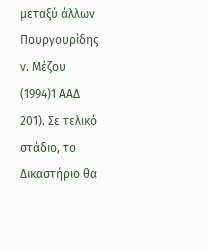μεταξύ άλλων Πουργουρίδης ν. Μέζου
(1994)1 ΑΑΔ 201). Σε τελικό στάδιο, το Δικαστήριο θα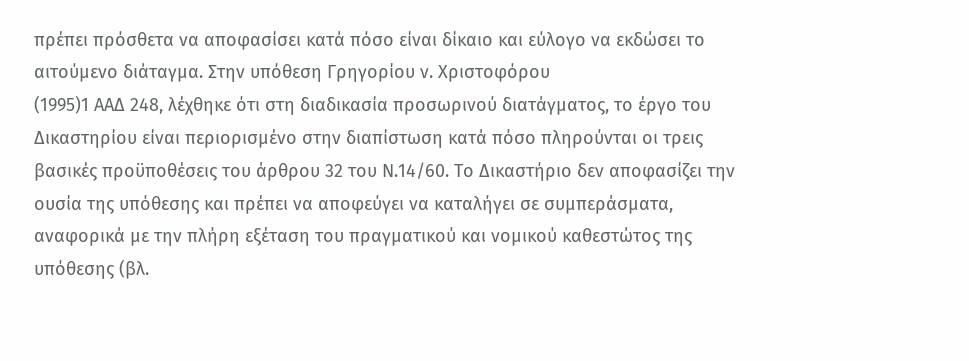πρέπει πρόσθετα να αποφασίσει κατά πόσο είναι δίκαιο και εύλογο να εκδώσει το αιτούμενο διάταγμα. Στην υπόθεση Γρηγορίου ν. Χριστοφόρου
(1995)1 ΑΑΔ 248, λέχθηκε ότι στη διαδικασία προσωρινού διατάγματος, το έργο του Δικαστηρίου είναι περιορισμένο στην διαπίστωση κατά πόσο πληρούνται οι τρεις βασικές προϋποθέσεις του άρθρου 32 του Ν.14/60. Το Δικαστήριο δεν αποφασίζει την ουσία της υπόθεσης και πρέπει να αποφεύγει να καταλήγει σε συμπεράσματα, αναφορικά με την πλήρη εξέταση του πραγματικού και νομικού καθεστώτος της υπόθεσης (βλ.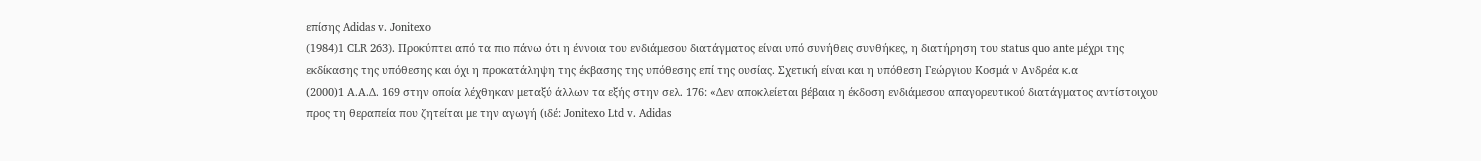επίσης Adidas v. Jonitexo
(1984)1 CLR 263). Προκύπτει από τα πιο πάνω ότι η έννοια του ενδιάμεσου διατάγματος είναι υπό συνήθεις συνθήκες, η διατήρηση του status quo ante μέχρι της εκδίκασης της υπόθεσης και όχι η προκατάληψη της έκβασης της υπόθεσης επί της ουσίας. Σχετική είναι και η υπόθεση Γεώργιου Κοσμά ν Ανδρέα κ.α
(2000)1 Α.Α.Δ. 169 στην οποία λέχθηκαν μεταξύ άλλων τα εξής στην σελ. 176: «Δεν αποκλείεται βέβαια η έκδοση ενδιάμεσου απαγορευτικού διατάγματος αντίστοιχου προς τη θεραπεία που ζητείται με την αγωγή (ιδέ: Jonitexo Ltd v. Adidas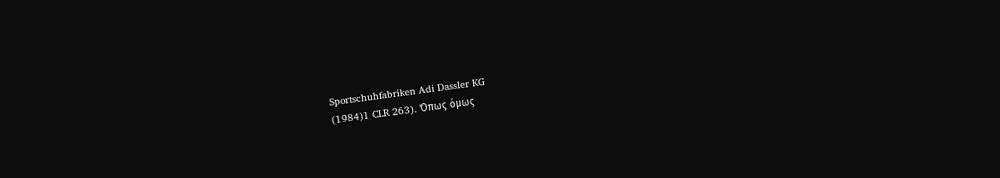Sportschuhfabriken Adi Dassler KG
(1984)1 CLR 263). Όπως όμως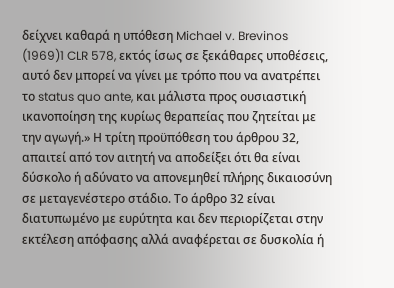δείχνει καθαρά η υπόθεση Michael v. Brevinos
(1969)1 CLR 578, εκτός ίσως σε ξεκάθαρες υποθέσεις, αυτό δεν μπορεί να γίνει με τρόπο που να ανατρέπει το status quo ante, και μάλιστα προς ουσιαστική ικανοποίηση της κυρίως θεραπείας που ζητείται με την αγωγή.» Η τρίτη προϋπόθεση του άρθρου 32, απαιτεί από τον αιτητή να αποδείξει ότι θα είναι δύσκολο ή αδύνατο να απονεμηθεί πλήρης δικαιοσύνη σε μεταγενέστερο στάδιο. Το άρθρο 32 είναι διατυπωμένο με ευρύτητα και δεν περιορίζεται στην εκτέλεση απόφασης αλλά αναφέρεται σε δυσκολία ή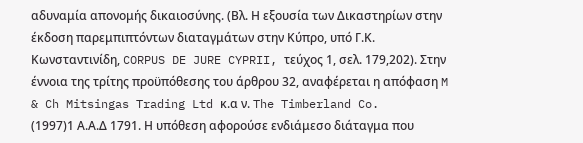αδυναμία απονομής δικαιοσύνης. (Βλ. Η εξουσία των Δικαστηρίων στην έκδοση παρεμπιπτόντων διαταγμάτων στην Κύπρο, υπό Γ.Κ. Κωνσταντινίδη, CORPUS DE JURE CYPRII, τεύχος 1, σελ. 179,202). Στην έννοια της τρίτης προϋπόθεσης του άρθρου 32, αναφέρεται η απόφαση M & Ch Mitsingas Trading Ltd κ.α ν. The Timberland Co.
(1997)1 Α.Α.Δ 1791. Η υπόθεση αφορούσε ενδιάμεσο διάταγμα που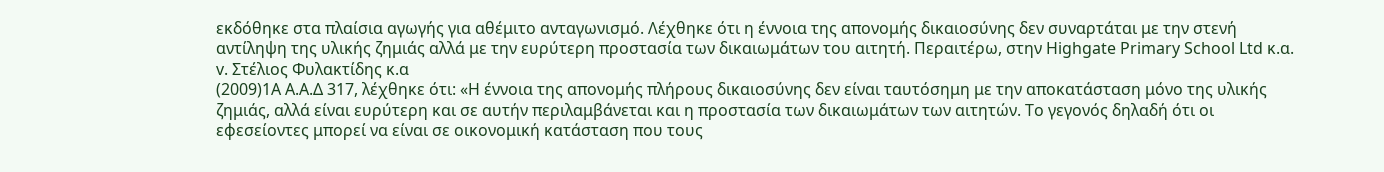εκδόθηκε στα πλαίσια αγωγής για αθέμιτο ανταγωνισμό. Λέχθηκε ότι η έννοια της απονομής δικαιοσύνης δεν συναρτάται με την στενή αντίληψη της υλικής ζημιάς αλλά με την ευρύτερη προστασία των δικαιωμάτων του αιτητή. Περαιτέρω, στην Highgate Primary School Ltd κ.α. v. Στέλιος Φυλακτίδης κ.α
(2009)1A Α.Α.Δ 317, λέχθηκε ότι: «Η έννοια της απονομής πλήρους δικαιοσύνης δεν είναι ταυτόσημη με την αποκατάσταση μόνο της υλικής ζημιάς, αλλά είναι ευρύτερη και σε αυτήν περιλαμβάνεται και η προστασία των δικαιωμάτων των αιτητών. Το γεγονός δηλαδή ότι οι εφεσείοντες μπορεί να είναι σε οικονομική κατάσταση που τους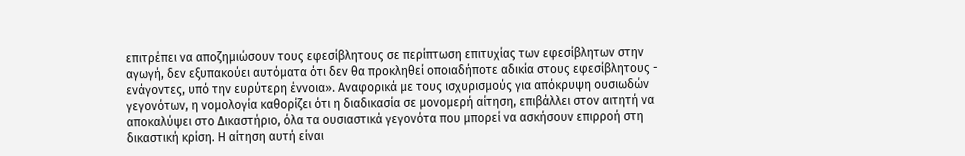επιτρέπει να αποζημιώσουν τους εφεσίβλητους σε περίπτωση επιτυχίας των εφεσίβλητων στην αγωγή, δεν εξυπακούει αυτόματα ότι δεν θα προκληθεί οποιαδήποτε αδικία στους εφεσίβλητους - ενάγοντες, υπό την ευρύτερη έννοια». Αναφορικά με τους ισχυρισμούς για απόκρυψη ουσιωδών γεγονότων, η νομολογία καθορίζει ότι η διαδικασία σε μονομερή αίτηση, επιβάλλει στον αιτητή να αποκαλύψει στο Δικαστήριο, όλα τα ουσιαστικά γεγονότα που μπορεί να ασκήσουν επιρροή στη δικαστική κρίση. Η αίτηση αυτή είναι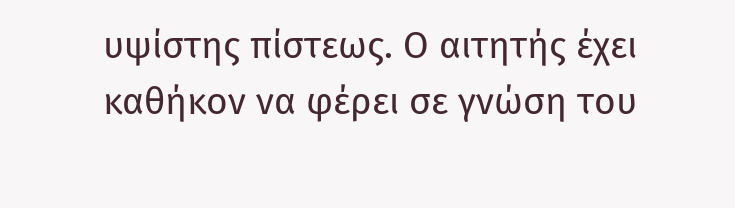υψίστης πίστεως. Ο αιτητής έχει καθήκον να φέρει σε γνώση του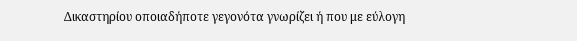Δικαστηρίου οποιαδήποτε γεγονότα γνωρίζει ή που με εύλογη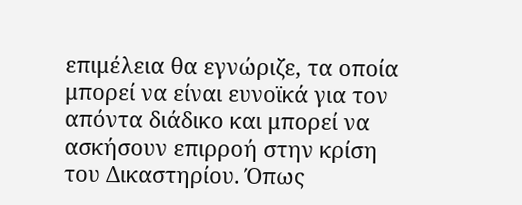επιμέλεια θα εγνώριζε, τα οποία μπορεί να είναι ευνοϊκά για τον απόντα διάδικο και μπορεί να ασκήσουν επιρροή στην κρίση του Δικαστηρίου. Όπως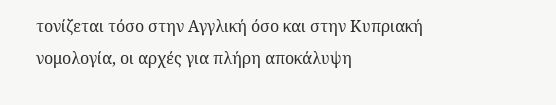τονίζεται τόσο στην Αγγλική όσο και στην Κυπριακή νομολογία, οι αρχές για πλήρη αποκάλυψη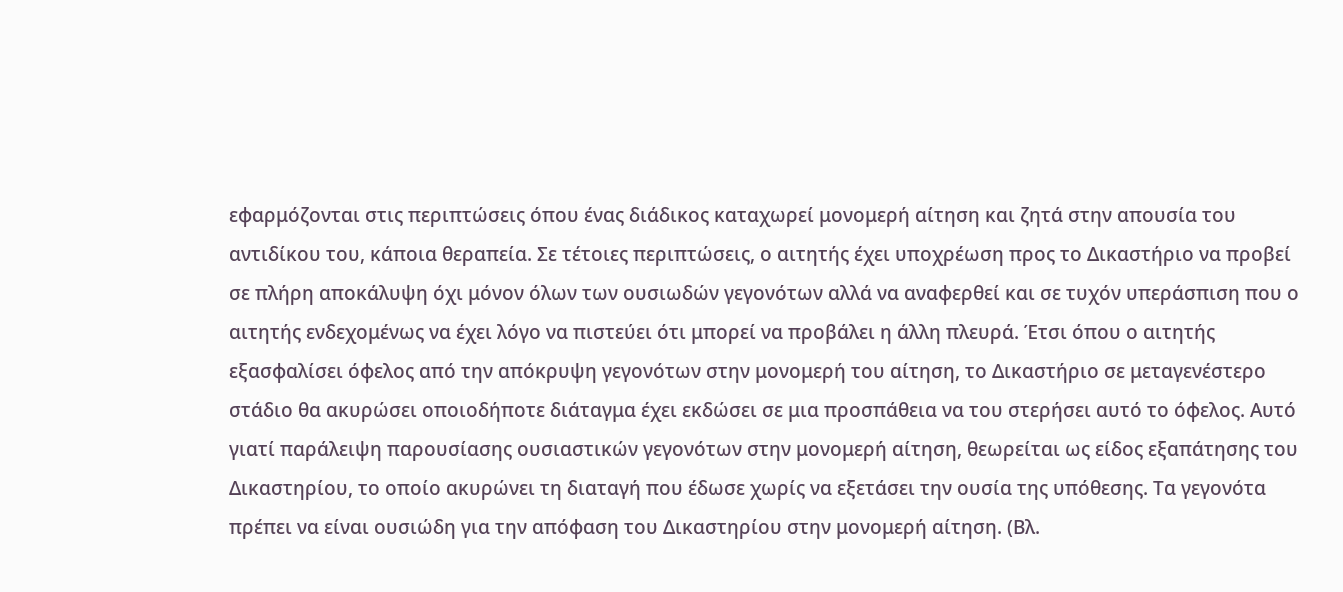εφαρμόζονται στις περιπτώσεις όπου ένας διάδικος καταχωρεί μονομερή αίτηση και ζητά στην απουσία του αντιδίκου του, κάποια θεραπεία. Σε τέτοιες περιπτώσεις, ο αιτητής έχει υποχρέωση προς το Δικαστήριο να προβεί σε πλήρη αποκάλυψη όχι μόνον όλων των ουσιωδών γεγονότων αλλά να αναφερθεί και σε τυχόν υπεράσπιση που ο αιτητής ενδεχομένως να έχει λόγο να πιστεύει ότι μπορεί να προβάλει η άλλη πλευρά. Έτσι όπου ο αιτητής εξασφαλίσει όφελος από την απόκρυψη γεγονότων στην μονομερή του αίτηση, το Δικαστήριο σε μεταγενέστερο στάδιο θα ακυρώσει οποιοδήποτε διάταγμα έχει εκδώσει σε μια προσπάθεια να του στερήσει αυτό το όφελος. Αυτό γιατί παράλειψη παρουσίασης ουσιαστικών γεγονότων στην μονομερή αίτηση, θεωρείται ως είδος εξαπάτησης του Δικαστηρίου, το οποίο ακυρώνει τη διαταγή που έδωσε χωρίς να εξετάσει την ουσία της υπόθεσης. Τα γεγονότα πρέπει να είναι ουσιώδη για την απόφαση του Δικαστηρίου στην μονομερή αίτηση. (Βλ.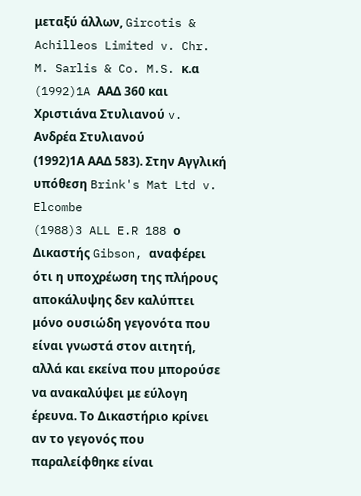μεταξύ άλλων, Gircotis & Achilleos Limited v. Chr. M. Sarlis & Co. M.S. κ.α
(1992)1A ΑΑΔ 360 και Χριστιάνα Στυλιανού v. Ανδρέα Στυλιανού
(1992)1Α ΑΑΔ 583). Στην Αγγλική υπόθεση Brink's Mat Ltd v. Elcombe
(1988)3 ALL E.R 188 ο Δικαστής Gibson, αναφέρει ότι η υποχρέωση της πλήρους αποκάλυψης δεν καλύπτει μόνο ουσιώδη γεγονότα που είναι γνωστά στον αιτητή, αλλά και εκείνα που μπορούσε να ανακαλύψει με εύλογη έρευνα. Το Δικαστήριο κρίνει αν το γεγονός που παραλείφθηκε είναι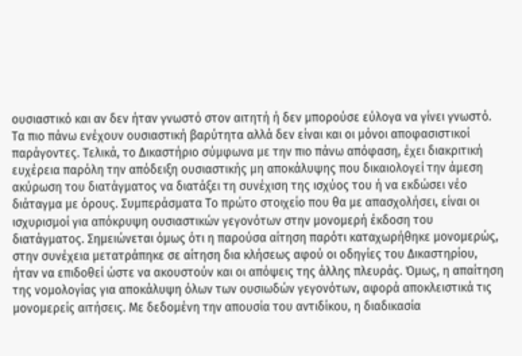ουσιαστικό και αν δεν ήταν γνωστό στον αιτητή ή δεν μπορούσε εύλογα να γίνει γνωστό. Τα πιο πάνω ενέχουν ουσιαστική βαρύτητα αλλά δεν είναι και οι μόνοι αποφασιστικοί παράγοντες. Τελικά, το Δικαστήριο σύμφωνα με την πιο πάνω απόφαση, έχει διακριτική ευχέρεια παρόλη την απόδειξη ουσιαστικής μη αποκάλυψης που δικαιολογεί την άμεση ακύρωση του διατάγματος να διατάξει τη συνέχιση της ισχύος του ή να εκδώσει νέο διάταγμα με όρους. Συμπεράσματα Το πρώτο στοιχείο που θα με απασχολήσει, είναι οι ισχυρισμοί για απόκρυψη ουσιαστικών γεγονότων στην μονομερή έκδοση του διατάγματος. Σημειώνεται όμως ότι η παρούσα αίτηση παρότι καταχωρήθηκε μονομερώς, στην συνέχεια μετατράπηκε σε αίτηση δια κλήσεως αφού οι οδηγίες του Δικαστηρίου, ήταν να επιδοθεί ώστε να ακουστούν και οι απόψεις της άλλης πλευράς. Όμως, η απαίτηση της νομολογίας για αποκάλυψη όλων των ουσιωδών γεγονότων, αφορά αποκλειστικά τις μονομερείς αιτήσεις. Με δεδομένη την απουσία του αντιδίκου, η διαδικασία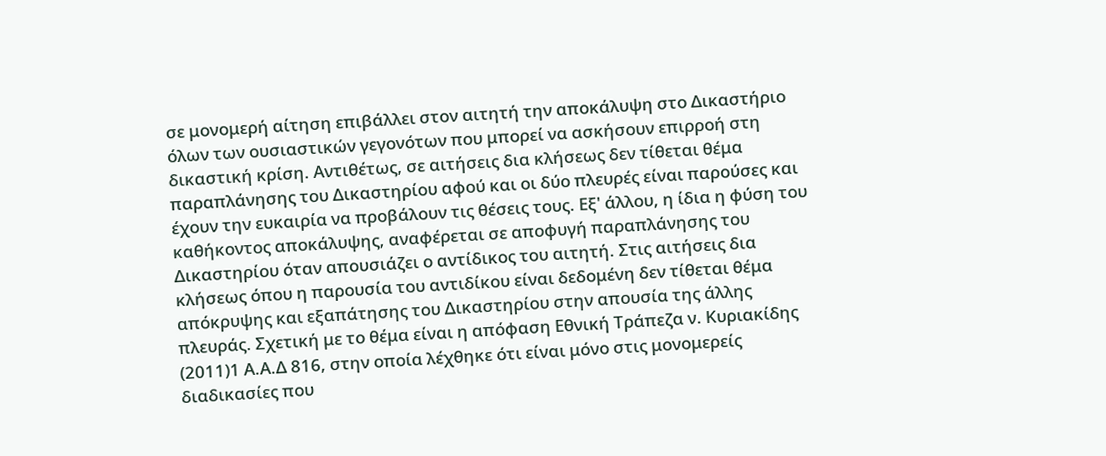σε μονομερή αίτηση επιβάλλει στον αιτητή την αποκάλυψη στο Δικαστήριο όλων των ουσιαστικών γεγονότων που μπορεί να ασκήσουν επιρροή στη δικαστική κρίση. Αντιθέτως, σε αιτήσεις δια κλήσεως δεν τίθεται θέμα παραπλάνησης του Δικαστηρίου αφού και οι δύο πλευρές είναι παρούσες και έχουν την ευκαιρία να προβάλουν τις θέσεις τους. Εξ' άλλου, η ίδια η φύση του καθήκοντος αποκάλυψης, αναφέρεται σε αποφυγή παραπλάνησης του Δικαστηρίου όταν απουσιάζει ο αντίδικος του αιτητή. Στις αιτήσεις δια κλήσεως όπου η παρουσία του αντιδίκου είναι δεδομένη δεν τίθεται θέμα απόκρυψης και εξαπάτησης του Δικαστηρίου στην απουσία της άλλης πλευράς. Σχετική με το θέμα είναι η απόφαση Εθνική Τράπεζα ν. Κυριακίδης
(2011)1 Α.Α.Δ 816, στην οποία λέχθηκε ότι είναι μόνο στις μονομερείς διαδικασίες που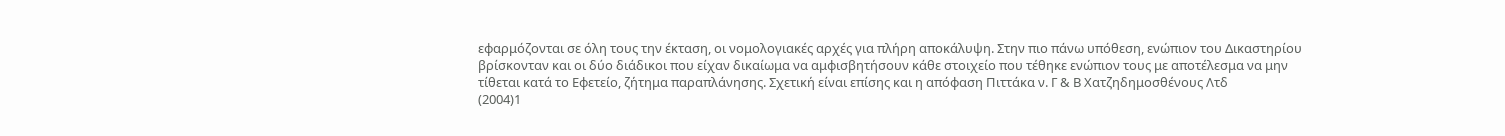εφαρμόζονται σε όλη τους την έκταση, οι νομολογιακές αρχές για πλήρη αποκάλυψη. Στην πιο πάνω υπόθεση, ενώπιον του Δικαστηρίου βρίσκονταν και οι δύο διάδικοι που είχαν δικαίωμα να αμφισβητήσουν κάθε στοιχείο που τέθηκε ενώπιον τους με αποτέλεσμα να μην τίθεται κατά το Εφετείο, ζήτημα παραπλάνησης. Σχετική είναι επίσης και η απόφαση Πιττάκα ν. Γ & Β Χατζηδημοσθένους Λτδ
(2004)1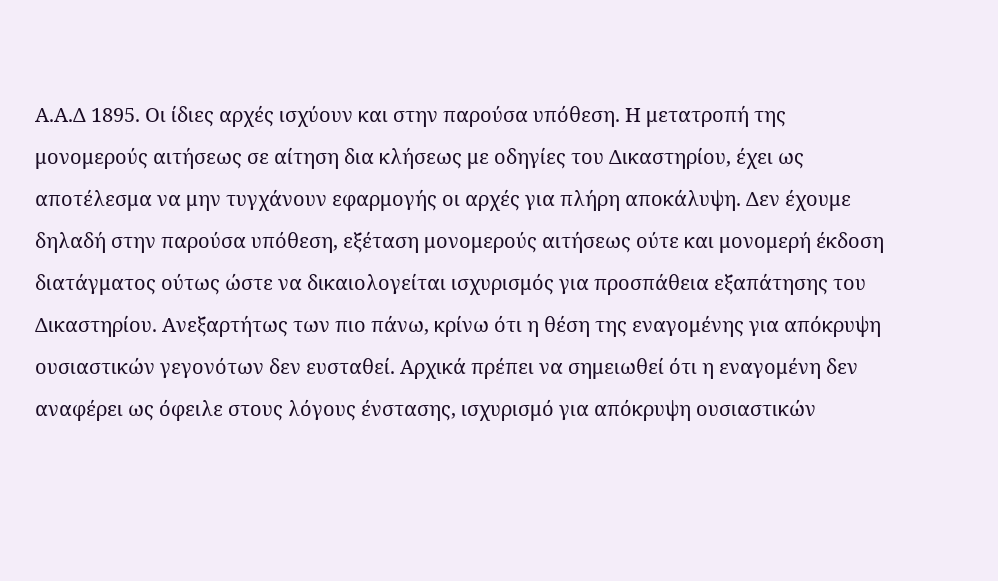Α.Α.Δ 1895. Οι ίδιες αρχές ισχύουν και στην παρούσα υπόθεση. Η μετατροπή της μονομερούς αιτήσεως σε αίτηση δια κλήσεως με οδηγίες του Δικαστηρίου, έχει ως αποτέλεσμα να μην τυγχάνουν εφαρμογής οι αρχές για πλήρη αποκάλυψη. Δεν έχουμε δηλαδή στην παρούσα υπόθεση, εξέταση μονομερούς αιτήσεως ούτε και μονομερή έκδοση διατάγματος ούτως ώστε να δικαιολογείται ισχυρισμός για προσπάθεια εξαπάτησης του Δικαστηρίου. Ανεξαρτήτως των πιο πάνω, κρίνω ότι η θέση της εναγομένης για απόκρυψη ουσιαστικών γεγονότων δεν ευσταθεί. Αρχικά πρέπει να σημειωθεί ότι η εναγομένη δεν αναφέρει ως όφειλε στους λόγους ένστασης, ισχυρισμό για απόκρυψη ουσιαστικών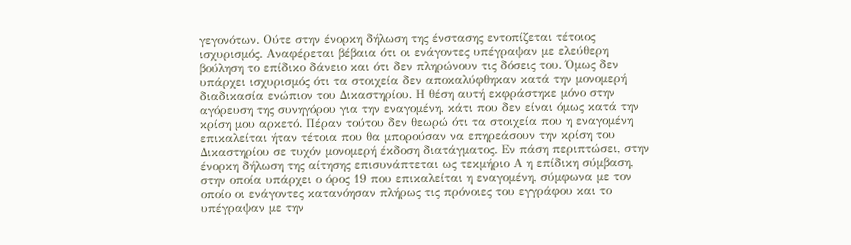γεγονότων. Ούτε στην ένορκη δήλωση της ένστασης εντοπίζεται τέτοιος ισχυρισμός. Αναφέρεται βέβαια ότι οι ενάγοντες υπέγραψαν με ελεύθερη βούληση το επίδικο δάνειο και ότι δεν πληρώνουν τις δόσεις του. Όμως δεν υπάρχει ισχυρισμός ότι τα στοιχεία δεν αποκαλύφθηκαν κατά την μονομερή διαδικασία ενώπιον του Δικαστηρίου. Η θέση αυτή εκφράστηκε μόνο στην αγόρευση της συνηγόρου για την εναγομένη, κάτι που δεν είναι όμως κατά την κρίση μου αρκετό. Πέραν τούτου δεν θεωρώ ότι τα στοιχεία που η εναγομένη επικαλείται ήταν τέτοια που θα μπορούσαν να επηρεάσουν την κρίση του Δικαστηρίου σε τυχόν μονομερή έκδοση διατάγματος. Εν πάση περιπτώσει, στην ένορκη δήλωση της αίτησης επισυνάπτεται ως τεκμήριο Α η επίδικη σύμβαση, στην οποία υπάρχει ο όρος 19 που επικαλείται η εναγομένη, σύμφωνα με τον οποίο οι ενάγοντες κατανόησαν πλήρως τις πρόνοιες του εγγράφου και το υπέγραψαν με την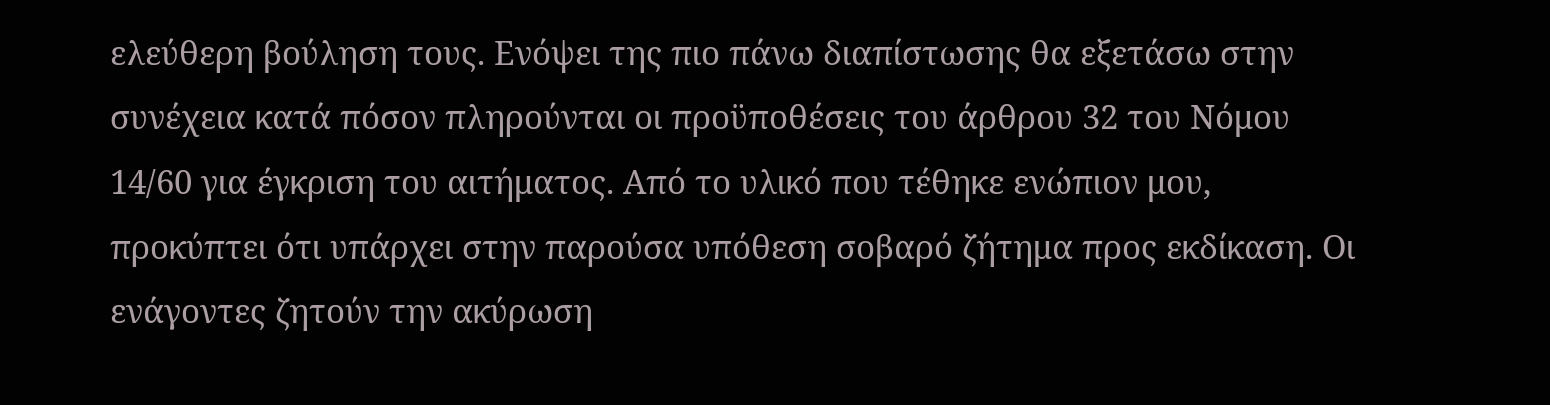ελεύθερη βούληση τους. Ενόψει της πιο πάνω διαπίστωσης θα εξετάσω στην συνέχεια κατά πόσον πληρούνται οι προϋποθέσεις του άρθρου 32 του Νόμου 14/60 για έγκριση του αιτήματος. Από το υλικό που τέθηκε ενώπιον μου, προκύπτει ότι υπάρχει στην παρούσα υπόθεση σοβαρό ζήτημα προς εκδίκαση. Οι ενάγοντες ζητούν την ακύρωση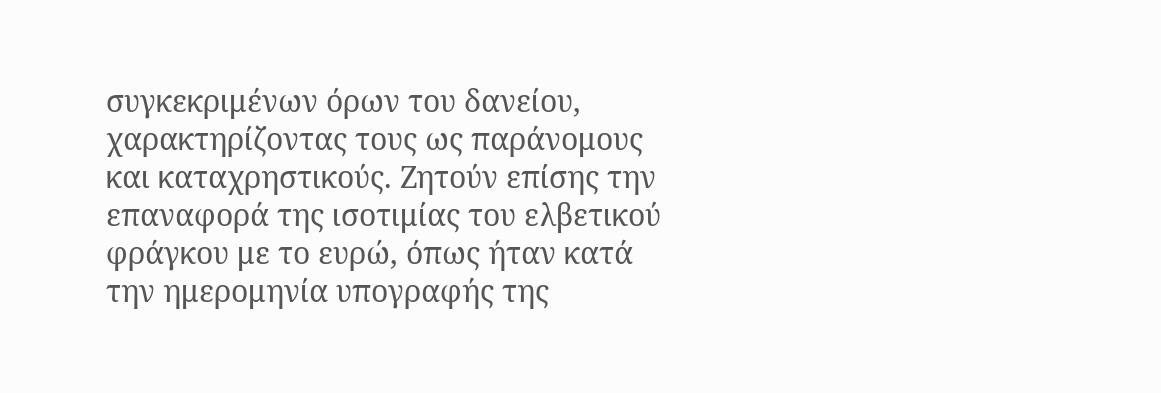συγκεκριμένων όρων του δανείου, χαρακτηρίζοντας τους ως παράνομους και καταχρηστικούς. Ζητούν επίσης την επαναφορά της ισοτιμίας του ελβετικού φράγκου με το ευρώ, όπως ήταν κατά την ημερομηνία υπογραφής της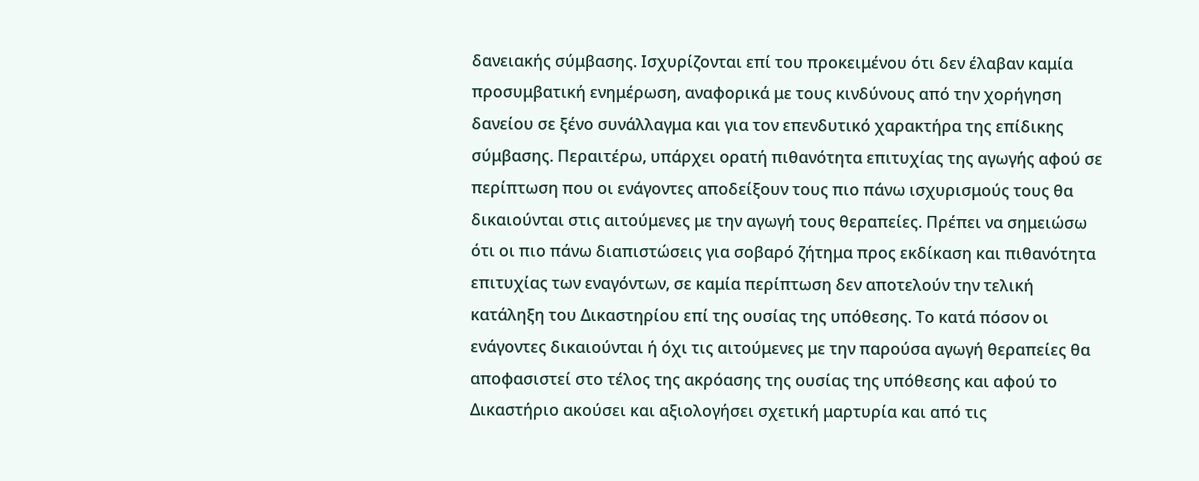δανειακής σύμβασης. Ισχυρίζονται επί του προκειμένου ότι δεν έλαβαν καμία προσυμβατική ενημέρωση, αναφορικά με τους κινδύνους από την χορήγηση δανείου σε ξένο συνάλλαγμα και για τον επενδυτικό χαρακτήρα της επίδικης σύμβασης. Περαιτέρω, υπάρχει ορατή πιθανότητα επιτυχίας της αγωγής αφού σε περίπτωση που οι ενάγοντες αποδείξουν τους πιο πάνω ισχυρισμούς τους θα δικαιούνται στις αιτούμενες με την αγωγή τους θεραπείες. Πρέπει να σημειώσω ότι οι πιο πάνω διαπιστώσεις για σοβαρό ζήτημα προς εκδίκαση και πιθανότητα επιτυχίας των εναγόντων, σε καμία περίπτωση δεν αποτελούν την τελική κατάληξη του Δικαστηρίου επί της ουσίας της υπόθεσης. Το κατά πόσον οι ενάγοντες δικαιούνται ή όχι τις αιτούμενες με την παρούσα αγωγή θεραπείες θα αποφασιστεί στο τέλος της ακρόασης της ουσίας της υπόθεσης και αφού το Δικαστήριο ακούσει και αξιολογήσει σχετική μαρτυρία και από τις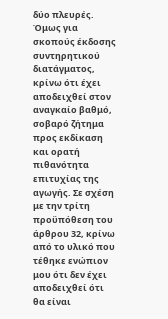δύο πλευρές. Όμως για σκοπούς έκδοσης συντηρητικού διατάγματος, κρίνω ότι έχει αποδειχθεί στον αναγκαίο βαθμό, σοβαρό ζήτημα προς εκδίκαση και ορατή πιθανότητα επιτυχίας της αγωγής. Σε σχέση με την τρίτη προϋπόθεση του άρθρου 32, κρίνω από το υλικό που τέθηκε ενώπιον μου ότι δεν έχει αποδειχθεί ότι θα είναι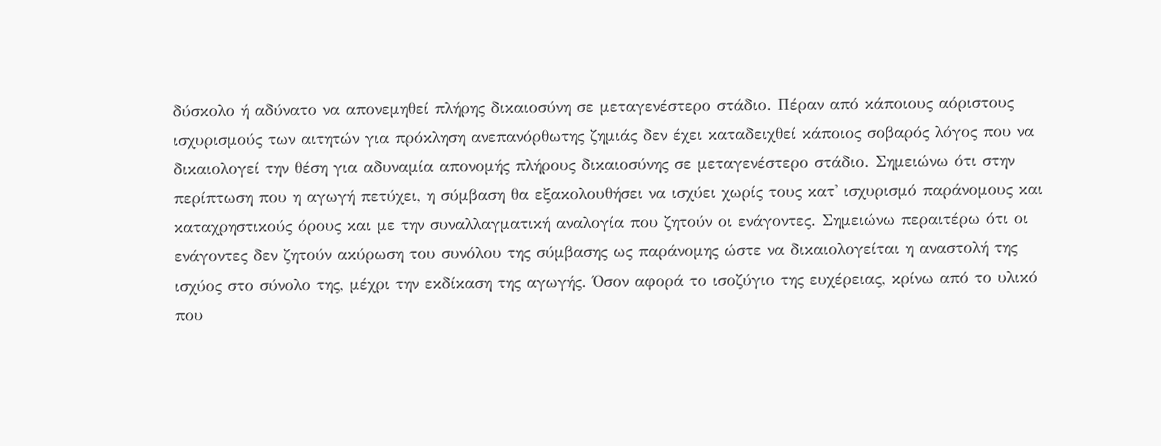δύσκολο ή αδύνατο να απονεμηθεί πλήρης δικαιοσύνη σε μεταγενέστερο στάδιο. Πέραν από κάποιους αόριστους ισχυρισμούς των αιτητών για πρόκληση ανεπανόρθωτης ζημιάς δεν έχει καταδειχθεί κάποιος σοβαρός λόγος που να δικαιολογεί την θέση για αδυναμία απονομής πλήρους δικαιοσύνης σε μεταγενέστερο στάδιο. Σημειώνω ότι στην περίπτωση που η αγωγή πετύχει, η σύμβαση θα εξακολουθήσει να ισχύει χωρίς τους κατ' ισχυρισμό παράνομους και καταχρηστικούς όρους και με την συναλλαγματική αναλογία που ζητούν οι ενάγοντες. Σημειώνω περαιτέρω ότι οι ενάγοντες δεν ζητούν ακύρωση του συνόλου της σύμβασης ως παράνομης ώστε να δικαιολογείται η αναστολή της ισχύος στο σύνολο της, μέχρι την εκδίκαση της αγωγής. Όσον αφορά το ισοζύγιο της ευχέρειας, κρίνω από το υλικό που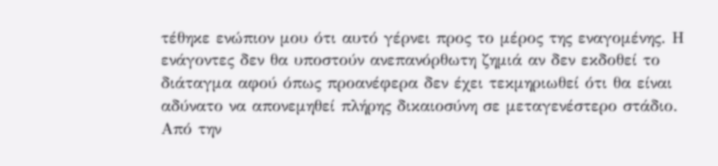τέθηκε ενώπιον μου ότι αυτό γέρνει προς το μέρος της εναγομένης. Η ενάγοντες δεν θα υποστούν ανεπανόρθωτη ζημιά αν δεν εκδοθεί το διάταγμα αφού όπως προανέφερα δεν έχει τεκμηριωθεί ότι θα είναι αδύνατο να απονεμηθεί πλήρης δικαιοσύνη σε μεταγενέστερο στάδιο. Από την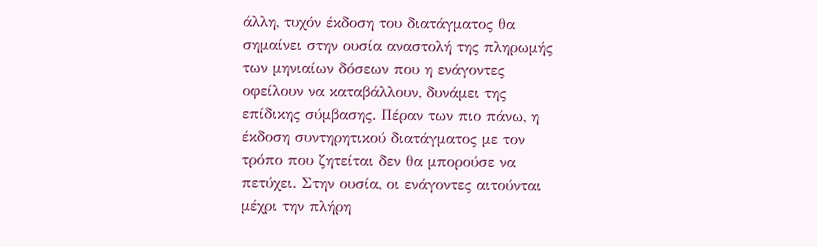άλλη, τυχόν έκδοση του διατάγματος θα σημαίνει στην ουσία αναστολή της πληρωμής των μηνιαίων δόσεων που η ενάγοντες οφείλουν να καταβάλλουν, δυνάμει της επίδικης σύμβασης. Πέραν των πιο πάνω, η έκδοση συντηρητικού διατάγματος με τον τρόπο που ζητείται δεν θα μπορούσε να πετύχει. Στην ουσία, οι ενάγοντες αιτούνται μέχρι την πλήρη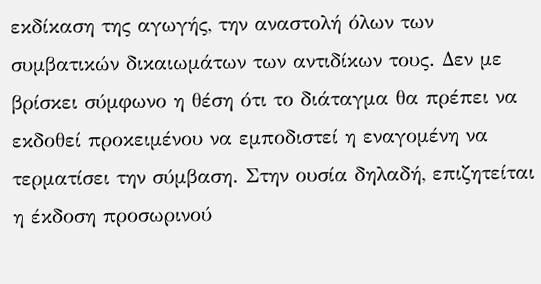εκδίκαση της αγωγής, την αναστολή όλων των συμβατικών δικαιωμάτων των αντιδίκων τους. Δεν με βρίσκει σύμφωνο η θέση ότι το διάταγμα θα πρέπει να εκδοθεί προκειμένου να εμποδιστεί η εναγομένη να τερματίσει την σύμβαση. Στην ουσία δηλαδή, επιζητείται η έκδοση προσωρινού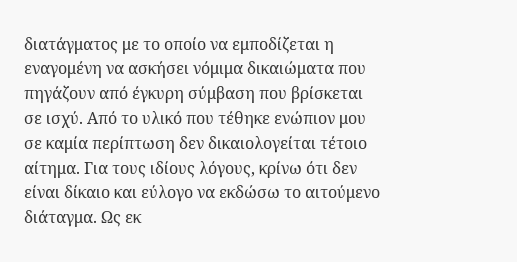διατάγματος με το οποίο να εμποδίζεται η εναγομένη να ασκήσει νόμιμα δικαιώματα που πηγάζουν από έγκυρη σύμβαση που βρίσκεται σε ισχύ. Από το υλικό που τέθηκε ενώπιον μου σε καμία περίπτωση δεν δικαιολογείται τέτοιο αίτημα. Για τους ιδίους λόγους, κρίνω ότι δεν είναι δίκαιο και εύλογο να εκδώσω το αιτούμενο διάταγμα. Ως εκ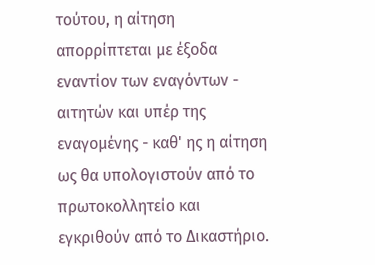τούτου, η αίτηση απορρίπτεται με έξοδα εναντίον των εναγόντων - αιτητών και υπέρ της εναγομένης - καθ' ης η αίτηση ως θα υπολογιστούν από το πρωτοκολλητείο και εγκριθούν από το Δικαστήριο.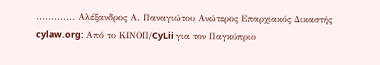............. Αλέξανδρος Α. Παναγιώτου Ανώτερος Επαρχιακός Δικαστής cylaw.org: Από το ΚΙΝOΠ/CyLii για τον Παγκύπριο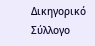Δικηγορικό Σύλλογο